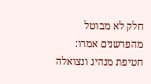חלק לא מבוטל מהפרשנים אמרו: חטיפת מנהיג ונצואלה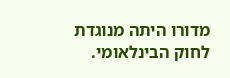מדורו היתה מנוגדת לחוק הבינלאומי.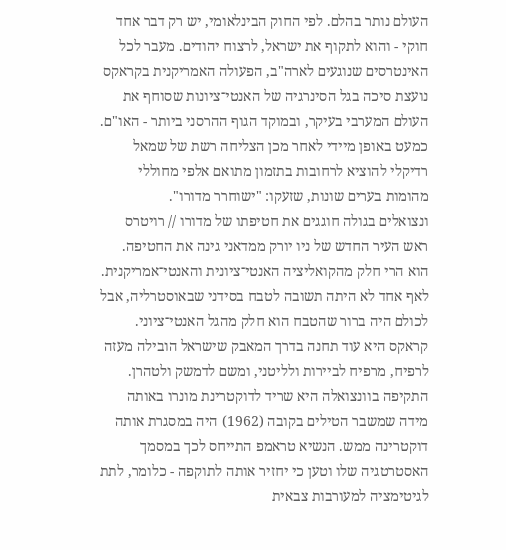העולם נותר בהלם. לפי החוק הבינלאומי, יש רק דבר אחד חוקי - והוא לתקוף את ישראל, לרצוח יהודים. מעבר לכל האינטרסים שנוגעים לארה"ב, הפעולה האמריקנית בקראקס נועצת סיכה בגל הסינרגיה של האנטי־ציונות שסוחף את העולם המערבי בעיקר, ובמוקד הגוף ההרסני ביותר - האו"ם. כמעט באופן מיידי לאחר מכן הצליחה רשת של שמאל רדיקלי להוציא לרחובות בתזמון מתואם אלפי מחוללי מהומות בערים שונות, שזעקו: "ישוחרר מדורו".
ונצואלים בגולה חוגגים את חטיפתו של מדורו // רויטרס
ראש העיר החדש של ניו יורק ממדאני גינה את החטיפה. הוא הרי חלק מהקואליציה האנטי־ציונית והאנטי־אמריקנית. לאף אחד לא היתה תשובה לטבח בסידני שבאוסטרליה, אבל לכולם היה ברור שהטבח הוא חלק מהגל האנטי־ציוני. קראקס היא עוד תחנה בדרך המאבק שישראל הובילה מעזה לרפיח, מרפיח לביירות ולליטני, ומשם לדמשק ולטהרן.
התקיפה בוונצואלה היא שריד לדוקטרינת מונרו באותה מידה שמשבר הטילים בקובה (1962) היה במסגרת אותה דוקטרינה ממש. הנשיא טראמפ התייחס לכך במסמך האסטרטגיה שלו וטען כי יחזיר אותה לתוקפה - כלומר, לתת לגיטימציה למעורבות צבאית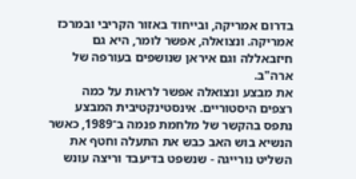בדרום אמריקה, ובייחוד באזור הקריבי ובמרכז אמריקה. ונצואלה, אפשר לומר, היא גם חיזבאללה וגם איראן שנושפים בעורפה של ארה"ב.
את מבצע ונצואלה אפשר לראות על כמה רצפים היסטוריים. אינסטינקטיבית המבצע נתפס בהקשר של מלחמת פנמה ב־1989, כאשר הנשיא בוש האב כבש את התעלה וחטף את השליט נורייגה - שנשפט בדיעבד וריצה עונש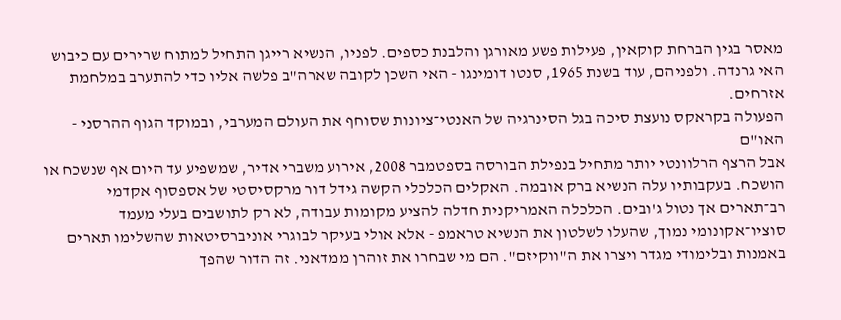מאסר בגין הברחת קוקאין, פעילות פשע מאורגן והלבנת כספים. לפניו, הנשיא רייגן התחיל למתוח שרירים עם כיבוש האי גרנדה. ולפניהם, עוד בשנת 1965, סנטו דומינגו - האי השכן לקובה שארה"ב פלשה אליו כדי להתערב במלחמת אזרחים.
הפעולה בקראקס נועצת סיכה בגל הסינרגיה של האנטי־ציונות שסוחף את העולם המערבי, ובמוקד הגוף ההרסני - האו"ם
אבל הרצף הרלוונטי יותר מתחיל בנפילת הבורסה בספטמבר 2008, אירוע משברי אדיר, שמשפיע עד היום אף שנשכח או הושכח. בעקבותיו עלה הנשיא ברק אובמה. האקלים הכלכלי הקשה גידל דור מרקסיסטי של אספסוף אקדמי רב־תארים אך נטול ג'ובים. הכלכלה האמריקנית חדלה להציע מקומות עבודה, לא רק לתושבים בעלי מעמד סוציו־אקונומי נמוך, שהעלו לשלטון את הנשיא טראמפ - אלא אולי בעיקר לבוגרי אוניברסיטאות שהשלימו תארים באמנות ובלימודי מגדר ויצרו את ה"ווקיזם". הם מי שבחרו את זוהרן ממדאני. זה הדור שהפך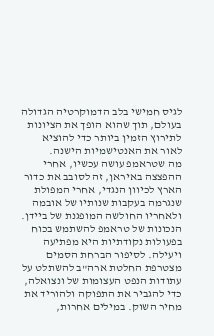לגיס חמישי בלב הדמוקרטיה הגדולה בעולם, תוך שהוא הופך את הציונות לתירוץ הזמין ביותר כדי להוציא לאור את האנטישמיות הישנה.
מה שטראמפ עושה עכשיו, אחרי ההפצצה באיראן, זה לסובב את כדור הארץ לכיוון הנגדי, אחרי המפולת שנגרמה בעקבות שנותיו של אובמה ולאחריו החולשה המופגנת של ביידן. הנכונות של טראמפ להשתמש בכוח בפעולות נקודתיות היא מפתיעה ויעילה. לסיפור הברחת הסמים מצטרפת החלטת ארה"ב להשתלט על עתודות הנפט העצומות של ונצואלה, כדי להגביר את התפוקה ולהוריד את מחיר השוק. במילים אחרות,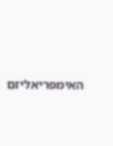האימפריאליזם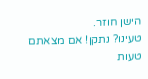הישן חוזר.
טעינו? נתקן! אם מצאתם טעות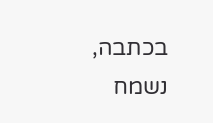בכתבה, נשמח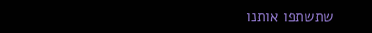שתשתפו אותנו